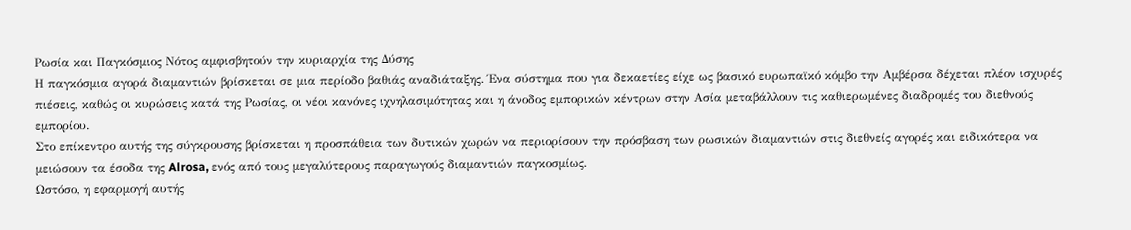Ρωσία και Παγκόσμιος Νότος αμφισβητούν την κυριαρχία της Δύσης
Η παγκόσμια αγορά διαμαντιών βρίσκεται σε μια περίοδο βαθιάς αναδιάταξης. Ένα σύστημα που για δεκαετίες είχε ως βασικό ευρωπαϊκό κόμβο την Αμβέρσα δέχεται πλέον ισχυρές πιέσεις, καθώς οι κυρώσεις κατά της Ρωσίας, οι νέοι κανόνες ιχνηλασιμότητας και η άνοδος εμπορικών κέντρων στην Ασία μεταβάλλουν τις καθιερωμένες διαδρομές του διεθνούς εμπορίου.
Στο επίκεντρο αυτής της σύγκρουσης βρίσκεται η προσπάθεια των δυτικών χωρών να περιορίσουν την πρόσβαση των ρωσικών διαμαντιών στις διεθνείς αγορές και ειδικότερα να μειώσουν τα έσοδα της Alrosa, ενός από τους μεγαλύτερους παραγωγούς διαμαντιών παγκοσμίως.
Ωστόσο, η εφαρμογή αυτής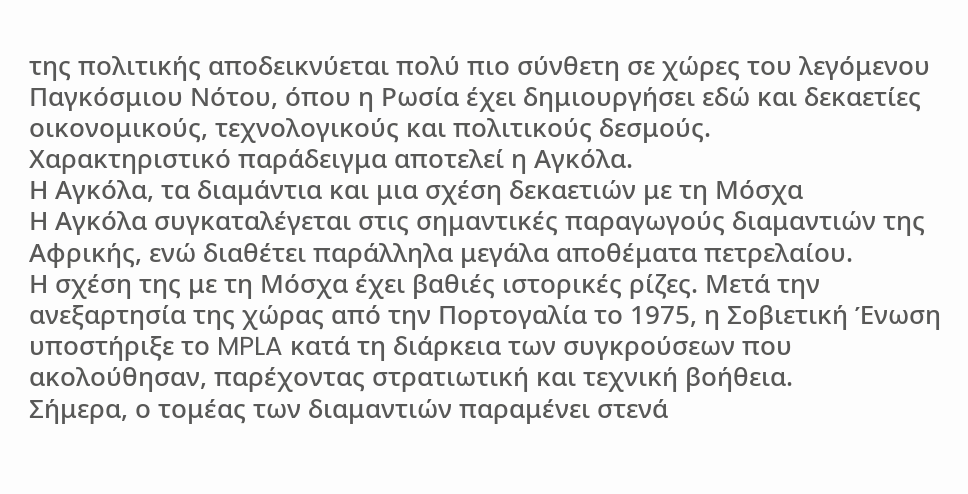της πολιτικής αποδεικνύεται πολύ πιο σύνθετη σε χώρες του λεγόμενου Παγκόσμιου Νότου, όπου η Ρωσία έχει δημιουργήσει εδώ και δεκαετίες οικονομικούς, τεχνολογικούς και πολιτικούς δεσμούς.
Χαρακτηριστικό παράδειγμα αποτελεί η Αγκόλα.
Η Αγκόλα, τα διαμάντια και μια σχέση δεκαετιών με τη Μόσχα
Η Αγκόλα συγκαταλέγεται στις σημαντικές παραγωγούς διαμαντιών της Αφρικής, ενώ διαθέτει παράλληλα μεγάλα αποθέματα πετρελαίου.
Η σχέση της με τη Μόσχα έχει βαθιές ιστορικές ρίζες. Μετά την ανεξαρτησία της χώρας από την Πορτογαλία το 1975, η Σοβιετική Ένωση υποστήριξε το MPLA κατά τη διάρκεια των συγκρούσεων που ακολούθησαν, παρέχοντας στρατιωτική και τεχνική βοήθεια.
Σήμερα, ο τομέας των διαμαντιών παραμένει στενά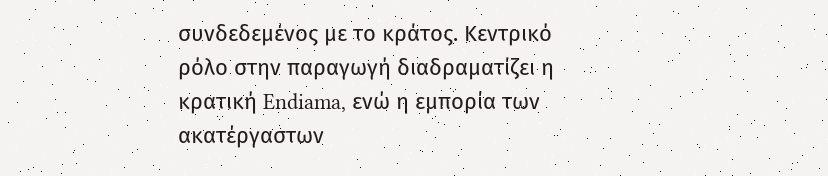συνδεδεμένος με το κράτος. Κεντρικό ρόλο στην παραγωγή διαδραματίζει η κρατική Endiama, ενώ η εμπορία των ακατέργαστων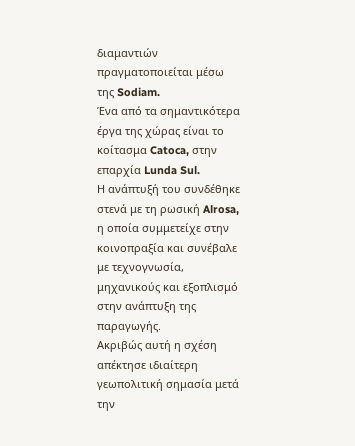διαμαντιών πραγματοποιείται μέσω της Sodiam.
Ένα από τα σημαντικότερα έργα της χώρας είναι το κοίτασμα Catoca, στην επαρχία Lunda Sul.
Η ανάπτυξή του συνδέθηκε στενά με τη ρωσική Alrosa, η οποία συμμετείχε στην κοινοπραξία και συνέβαλε με τεχνογνωσία, μηχανικούς και εξοπλισμό στην ανάπτυξη της παραγωγής.
Ακριβώς αυτή η σχέση απέκτησε ιδιαίτερη γεωπολιτική σημασία μετά την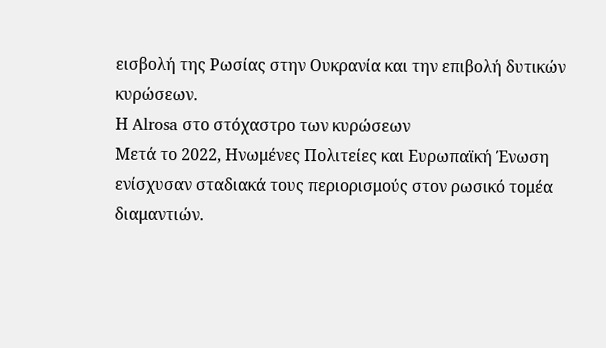εισβολή της Ρωσίας στην Ουκρανία και την επιβολή δυτικών κυρώσεων.
Η Alrosa στο στόχαστρο των κυρώσεων
Μετά το 2022, Ηνωμένες Πολιτείες και Ευρωπαϊκή Ένωση ενίσχυσαν σταδιακά τους περιορισμούς στον ρωσικό τομέα διαμαντιών.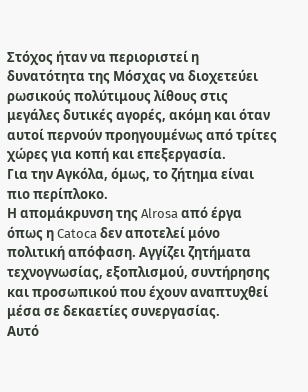Στόχος ήταν να περιοριστεί η δυνατότητα της Μόσχας να διοχετεύει ρωσικούς πολύτιμους λίθους στις μεγάλες δυτικές αγορές, ακόμη και όταν αυτοί περνούν προηγουμένως από τρίτες χώρες για κοπή και επεξεργασία.
Για την Αγκόλα, όμως, το ζήτημα είναι πιο περίπλοκο.
Η απομάκρυνση της Alrosa από έργα όπως η Catoca δεν αποτελεί μόνο πολιτική απόφαση. Αγγίζει ζητήματα τεχνογνωσίας, εξοπλισμού, συντήρησης και προσωπικού που έχουν αναπτυχθεί μέσα σε δεκαετίες συνεργασίας.
Αυτό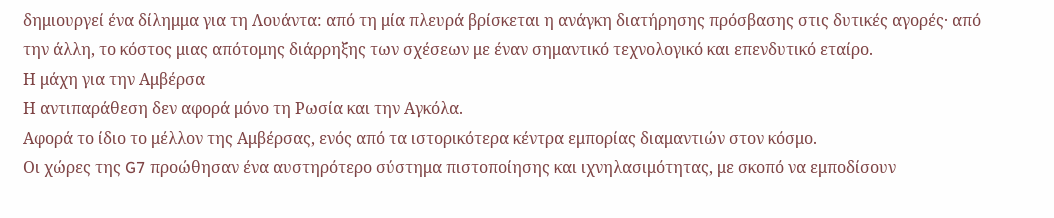δημιουργεί ένα δίλημμα για τη Λουάντα: από τη μία πλευρά βρίσκεται η ανάγκη διατήρησης πρόσβασης στις δυτικές αγορές· από την άλλη, το κόστος μιας απότομης διάρρηξης των σχέσεων με έναν σημαντικό τεχνολογικό και επενδυτικό εταίρο.
Η μάχη για την Αμβέρσα
Η αντιπαράθεση δεν αφορά μόνο τη Ρωσία και την Αγκόλα.
Αφορά το ίδιο το μέλλον της Αμβέρσας, ενός από τα ιστορικότερα κέντρα εμπορίας διαμαντιών στον κόσμο.
Οι χώρες της G7 προώθησαν ένα αυστηρότερο σύστημα πιστοποίησης και ιχνηλασιμότητας, με σκοπό να εμποδίσουν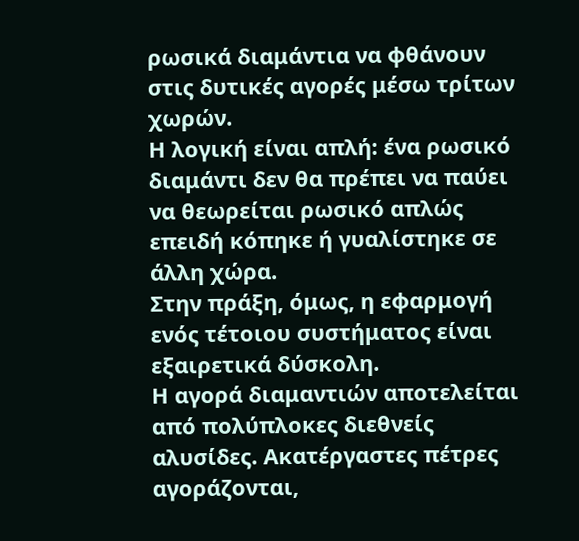ρωσικά διαμάντια να φθάνουν στις δυτικές αγορές μέσω τρίτων χωρών.
Η λογική είναι απλή: ένα ρωσικό διαμάντι δεν θα πρέπει να παύει να θεωρείται ρωσικό απλώς επειδή κόπηκε ή γυαλίστηκε σε άλλη χώρα.
Στην πράξη, όμως, η εφαρμογή ενός τέτοιου συστήματος είναι εξαιρετικά δύσκολη.
Η αγορά διαμαντιών αποτελείται από πολύπλοκες διεθνείς αλυσίδες. Ακατέργαστες πέτρες αγοράζονται,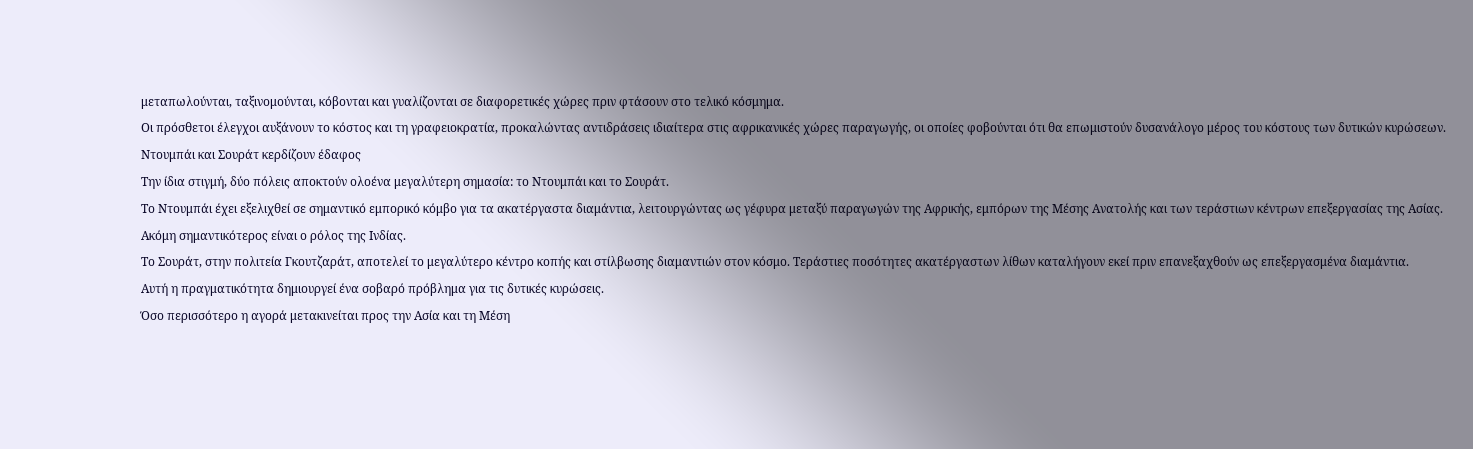μεταπωλούνται, ταξινομούνται, κόβονται και γυαλίζονται σε διαφορετικές χώρες πριν φτάσουν στο τελικό κόσμημα.
Οι πρόσθετοι έλεγχοι αυξάνουν το κόστος και τη γραφειοκρατία, προκαλώντας αντιδράσεις ιδιαίτερα στις αφρικανικές χώρες παραγωγής, οι οποίες φοβούνται ότι θα επωμιστούν δυσανάλογο μέρος του κόστους των δυτικών κυρώσεων.
Ντουμπάι και Σουράτ κερδίζουν έδαφος
Την ίδια στιγμή, δύο πόλεις αποκτούν ολοένα μεγαλύτερη σημασία: το Ντουμπάι και το Σουράτ.
Το Ντουμπάι έχει εξελιχθεί σε σημαντικό εμπορικό κόμβο για τα ακατέργαστα διαμάντια, λειτουργώντας ως γέφυρα μεταξύ παραγωγών της Αφρικής, εμπόρων της Μέσης Ανατολής και των τεράστιων κέντρων επεξεργασίας της Ασίας.
Ακόμη σημαντικότερος είναι ο ρόλος της Ινδίας.
Το Σουράτ, στην πολιτεία Γκουτζαράτ, αποτελεί το μεγαλύτερο κέντρο κοπής και στίλβωσης διαμαντιών στον κόσμο. Τεράστιες ποσότητες ακατέργαστων λίθων καταλήγουν εκεί πριν επανεξαχθούν ως επεξεργασμένα διαμάντια.
Αυτή η πραγματικότητα δημιουργεί ένα σοβαρό πρόβλημα για τις δυτικές κυρώσεις.
Όσο περισσότερο η αγορά μετακινείται προς την Ασία και τη Μέση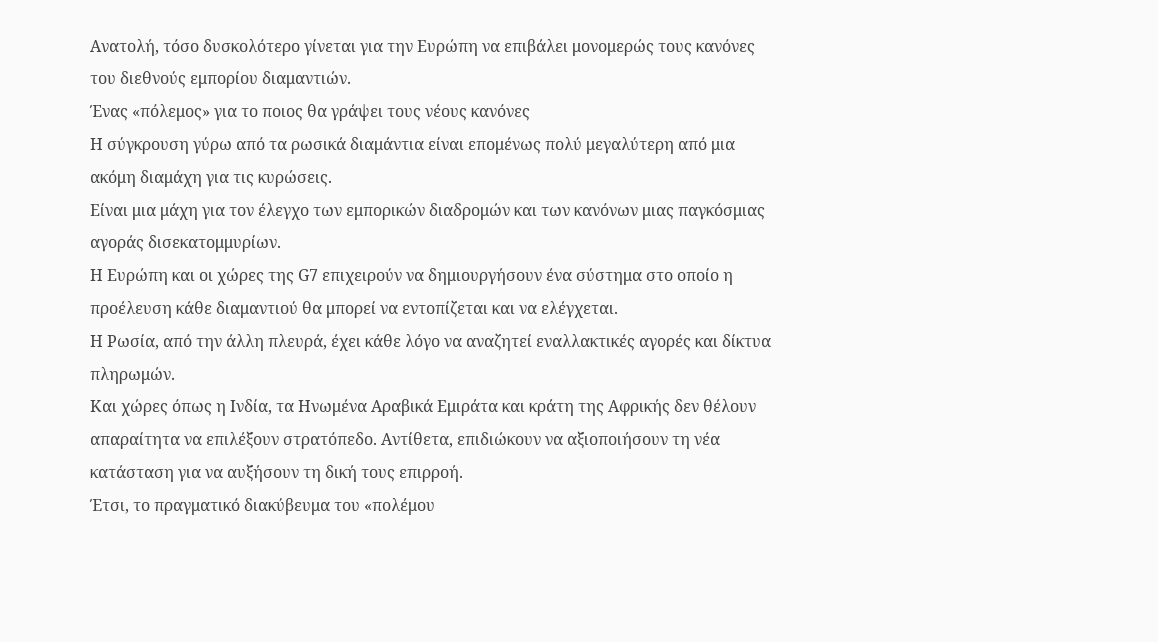Ανατολή, τόσο δυσκολότερο γίνεται για την Ευρώπη να επιβάλει μονομερώς τους κανόνες του διεθνούς εμπορίου διαμαντιών.
Ένας «πόλεμος» για το ποιος θα γράψει τους νέους κανόνες
Η σύγκρουση γύρω από τα ρωσικά διαμάντια είναι επομένως πολύ μεγαλύτερη από μια ακόμη διαμάχη για τις κυρώσεις.
Είναι μια μάχη για τον έλεγχο των εμπορικών διαδρομών και των κανόνων μιας παγκόσμιας αγοράς δισεκατομμυρίων.
Η Ευρώπη και οι χώρες της G7 επιχειρούν να δημιουργήσουν ένα σύστημα στο οποίο η προέλευση κάθε διαμαντιού θα μπορεί να εντοπίζεται και να ελέγχεται.
Η Ρωσία, από την άλλη πλευρά, έχει κάθε λόγο να αναζητεί εναλλακτικές αγορές και δίκτυα πληρωμών.
Και χώρες όπως η Ινδία, τα Ηνωμένα Αραβικά Εμιράτα και κράτη της Αφρικής δεν θέλουν απαραίτητα να επιλέξουν στρατόπεδο. Αντίθετα, επιδιώκουν να αξιοποιήσουν τη νέα κατάσταση για να αυξήσουν τη δική τους επιρροή.
Έτσι, το πραγματικό διακύβευμα του «πολέμου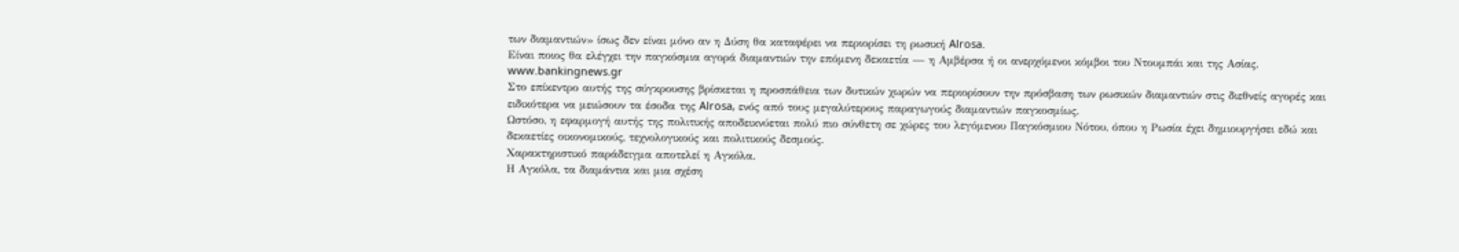των διαμαντιών» ίσως δεν είναι μόνο αν η Δύση θα καταφέρει να περιορίσει τη ρωσική Alrosa.
Είναι ποιος θα ελέγχει την παγκόσμια αγορά διαμαντιών την επόμενη δεκαετία — η Αμβέρσα ή οι ανερχόμενοι κόμβοι του Ντουμπάι και της Ασίας.
www.bankingnews.gr
Στο επίκεντρο αυτής της σύγκρουσης βρίσκεται η προσπάθεια των δυτικών χωρών να περιορίσουν την πρόσβαση των ρωσικών διαμαντιών στις διεθνείς αγορές και ειδικότερα να μειώσουν τα έσοδα της Alrosa, ενός από τους μεγαλύτερους παραγωγούς διαμαντιών παγκοσμίως.
Ωστόσο, η εφαρμογή αυτής της πολιτικής αποδεικνύεται πολύ πιο σύνθετη σε χώρες του λεγόμενου Παγκόσμιου Νότου, όπου η Ρωσία έχει δημιουργήσει εδώ και δεκαετίες οικονομικούς, τεχνολογικούς και πολιτικούς δεσμούς.
Χαρακτηριστικό παράδειγμα αποτελεί η Αγκόλα.
Η Αγκόλα, τα διαμάντια και μια σχέση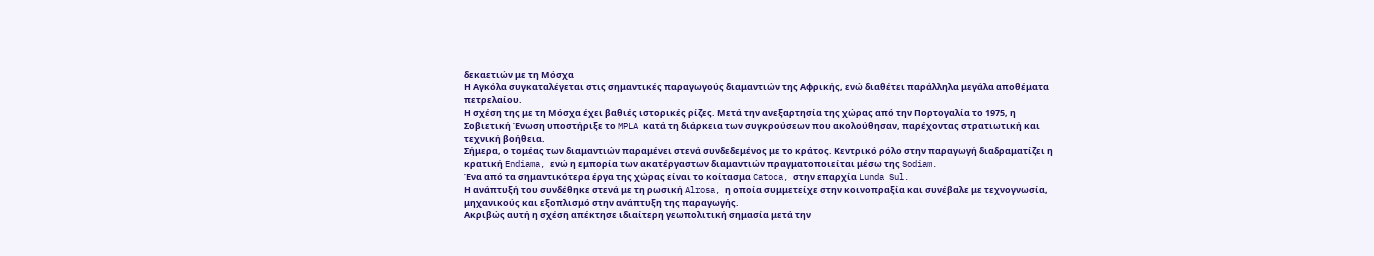δεκαετιών με τη Μόσχα
Η Αγκόλα συγκαταλέγεται στις σημαντικές παραγωγούς διαμαντιών της Αφρικής, ενώ διαθέτει παράλληλα μεγάλα αποθέματα πετρελαίου.
Η σχέση της με τη Μόσχα έχει βαθιές ιστορικές ρίζες. Μετά την ανεξαρτησία της χώρας από την Πορτογαλία το 1975, η Σοβιετική Ένωση υποστήριξε το MPLA κατά τη διάρκεια των συγκρούσεων που ακολούθησαν, παρέχοντας στρατιωτική και τεχνική βοήθεια.
Σήμερα, ο τομέας των διαμαντιών παραμένει στενά συνδεδεμένος με το κράτος. Κεντρικό ρόλο στην παραγωγή διαδραματίζει η κρατική Endiama, ενώ η εμπορία των ακατέργαστων διαμαντιών πραγματοποιείται μέσω της Sodiam.
Ένα από τα σημαντικότερα έργα της χώρας είναι το κοίτασμα Catoca, στην επαρχία Lunda Sul.
Η ανάπτυξή του συνδέθηκε στενά με τη ρωσική Alrosa, η οποία συμμετείχε στην κοινοπραξία και συνέβαλε με τεχνογνωσία, μηχανικούς και εξοπλισμό στην ανάπτυξη της παραγωγής.
Ακριβώς αυτή η σχέση απέκτησε ιδιαίτερη γεωπολιτική σημασία μετά την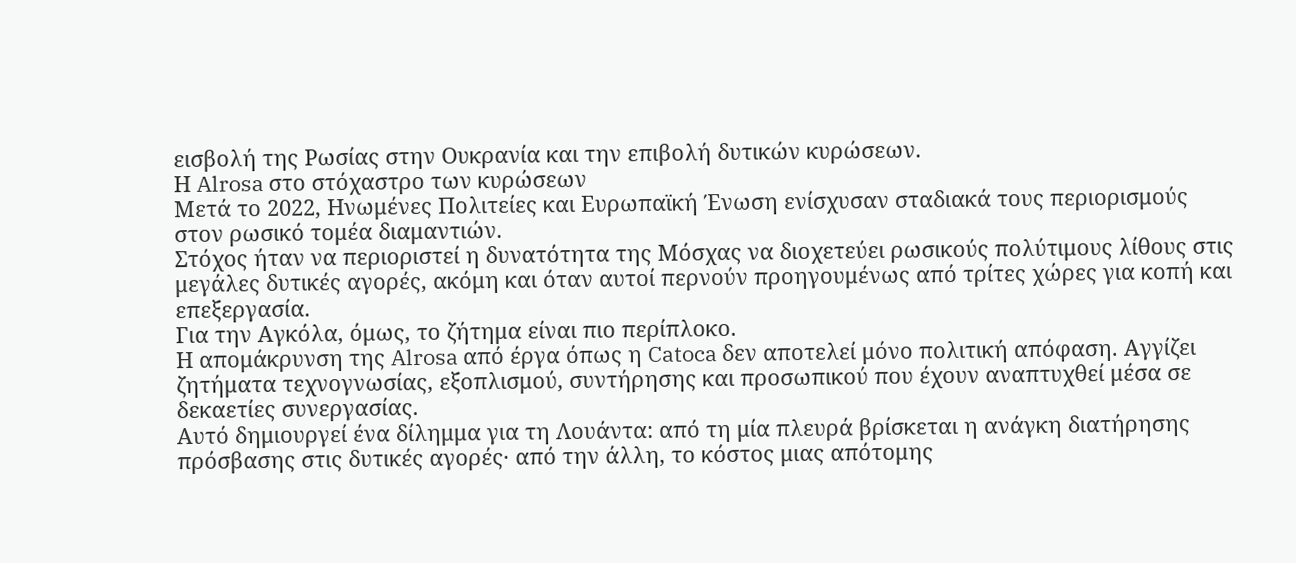εισβολή της Ρωσίας στην Ουκρανία και την επιβολή δυτικών κυρώσεων.
Η Alrosa στο στόχαστρο των κυρώσεων
Μετά το 2022, Ηνωμένες Πολιτείες και Ευρωπαϊκή Ένωση ενίσχυσαν σταδιακά τους περιορισμούς στον ρωσικό τομέα διαμαντιών.
Στόχος ήταν να περιοριστεί η δυνατότητα της Μόσχας να διοχετεύει ρωσικούς πολύτιμους λίθους στις μεγάλες δυτικές αγορές, ακόμη και όταν αυτοί περνούν προηγουμένως από τρίτες χώρες για κοπή και επεξεργασία.
Για την Αγκόλα, όμως, το ζήτημα είναι πιο περίπλοκο.
Η απομάκρυνση της Alrosa από έργα όπως η Catoca δεν αποτελεί μόνο πολιτική απόφαση. Αγγίζει ζητήματα τεχνογνωσίας, εξοπλισμού, συντήρησης και προσωπικού που έχουν αναπτυχθεί μέσα σε δεκαετίες συνεργασίας.
Αυτό δημιουργεί ένα δίλημμα για τη Λουάντα: από τη μία πλευρά βρίσκεται η ανάγκη διατήρησης πρόσβασης στις δυτικές αγορές· από την άλλη, το κόστος μιας απότομης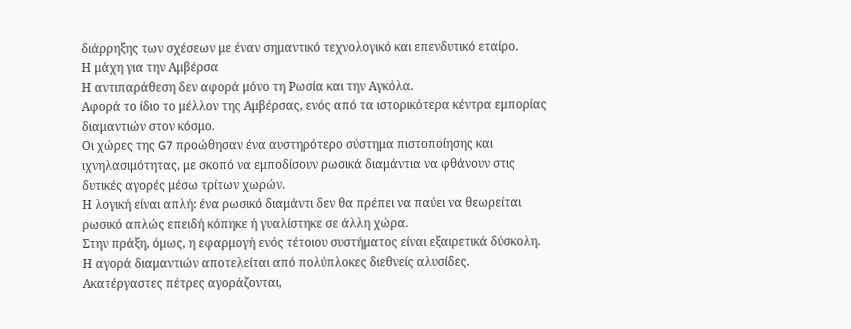διάρρηξης των σχέσεων με έναν σημαντικό τεχνολογικό και επενδυτικό εταίρο.
Η μάχη για την Αμβέρσα
Η αντιπαράθεση δεν αφορά μόνο τη Ρωσία και την Αγκόλα.
Αφορά το ίδιο το μέλλον της Αμβέρσας, ενός από τα ιστορικότερα κέντρα εμπορίας διαμαντιών στον κόσμο.
Οι χώρες της G7 προώθησαν ένα αυστηρότερο σύστημα πιστοποίησης και ιχνηλασιμότητας, με σκοπό να εμποδίσουν ρωσικά διαμάντια να φθάνουν στις δυτικές αγορές μέσω τρίτων χωρών.
Η λογική είναι απλή: ένα ρωσικό διαμάντι δεν θα πρέπει να παύει να θεωρείται ρωσικό απλώς επειδή κόπηκε ή γυαλίστηκε σε άλλη χώρα.
Στην πράξη, όμως, η εφαρμογή ενός τέτοιου συστήματος είναι εξαιρετικά δύσκολη.
Η αγορά διαμαντιών αποτελείται από πολύπλοκες διεθνείς αλυσίδες. Ακατέργαστες πέτρες αγοράζονται,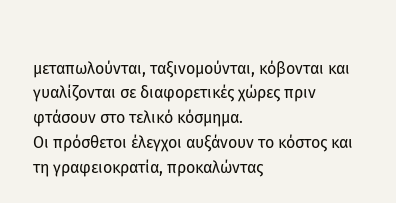μεταπωλούνται, ταξινομούνται, κόβονται και γυαλίζονται σε διαφορετικές χώρες πριν φτάσουν στο τελικό κόσμημα.
Οι πρόσθετοι έλεγχοι αυξάνουν το κόστος και τη γραφειοκρατία, προκαλώντας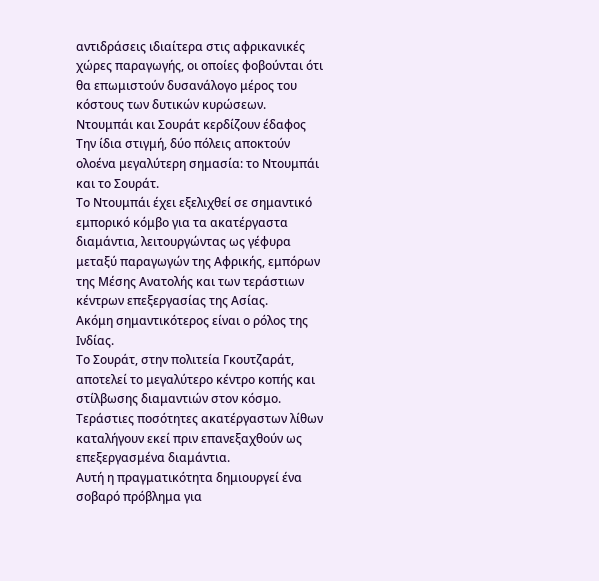αντιδράσεις ιδιαίτερα στις αφρικανικές χώρες παραγωγής, οι οποίες φοβούνται ότι θα επωμιστούν δυσανάλογο μέρος του κόστους των δυτικών κυρώσεων.
Ντουμπάι και Σουράτ κερδίζουν έδαφος
Την ίδια στιγμή, δύο πόλεις αποκτούν ολοένα μεγαλύτερη σημασία: το Ντουμπάι και το Σουράτ.
Το Ντουμπάι έχει εξελιχθεί σε σημαντικό εμπορικό κόμβο για τα ακατέργαστα διαμάντια, λειτουργώντας ως γέφυρα μεταξύ παραγωγών της Αφρικής, εμπόρων της Μέσης Ανατολής και των τεράστιων κέντρων επεξεργασίας της Ασίας.
Ακόμη σημαντικότερος είναι ο ρόλος της Ινδίας.
Το Σουράτ, στην πολιτεία Γκουτζαράτ, αποτελεί το μεγαλύτερο κέντρο κοπής και στίλβωσης διαμαντιών στον κόσμο. Τεράστιες ποσότητες ακατέργαστων λίθων καταλήγουν εκεί πριν επανεξαχθούν ως επεξεργασμένα διαμάντια.
Αυτή η πραγματικότητα δημιουργεί ένα σοβαρό πρόβλημα για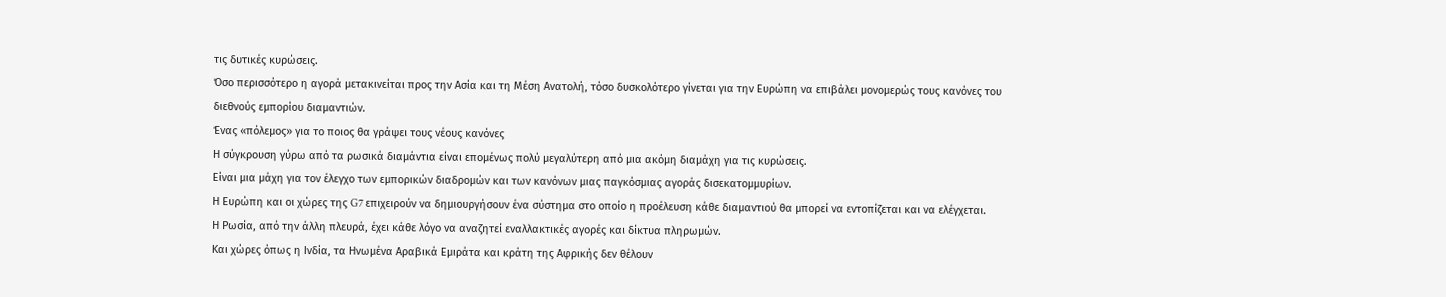τις δυτικές κυρώσεις.
Όσο περισσότερο η αγορά μετακινείται προς την Ασία και τη Μέση Ανατολή, τόσο δυσκολότερο γίνεται για την Ευρώπη να επιβάλει μονομερώς τους κανόνες του διεθνούς εμπορίου διαμαντιών.
Ένας «πόλεμος» για το ποιος θα γράψει τους νέους κανόνες
Η σύγκρουση γύρω από τα ρωσικά διαμάντια είναι επομένως πολύ μεγαλύτερη από μια ακόμη διαμάχη για τις κυρώσεις.
Είναι μια μάχη για τον έλεγχο των εμπορικών διαδρομών και των κανόνων μιας παγκόσμιας αγοράς δισεκατομμυρίων.
Η Ευρώπη και οι χώρες της G7 επιχειρούν να δημιουργήσουν ένα σύστημα στο οποίο η προέλευση κάθε διαμαντιού θα μπορεί να εντοπίζεται και να ελέγχεται.
Η Ρωσία, από την άλλη πλευρά, έχει κάθε λόγο να αναζητεί εναλλακτικές αγορές και δίκτυα πληρωμών.
Και χώρες όπως η Ινδία, τα Ηνωμένα Αραβικά Εμιράτα και κράτη της Αφρικής δεν θέλουν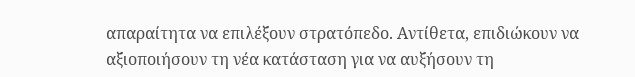απαραίτητα να επιλέξουν στρατόπεδο. Αντίθετα, επιδιώκουν να αξιοποιήσουν τη νέα κατάσταση για να αυξήσουν τη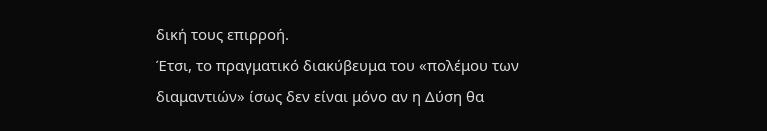δική τους επιρροή.
Έτσι, το πραγματικό διακύβευμα του «πολέμου των διαμαντιών» ίσως δεν είναι μόνο αν η Δύση θα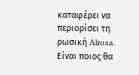καταφέρει να περιορίσει τη ρωσική Alrosa.
Είναι ποιος θα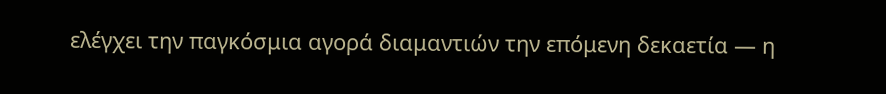ελέγχει την παγκόσμια αγορά διαμαντιών την επόμενη δεκαετία — η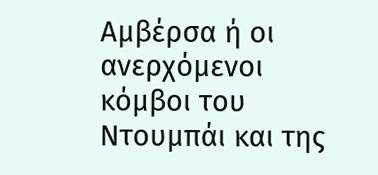Αμβέρσα ή οι ανερχόμενοι κόμβοι του Ντουμπάι και της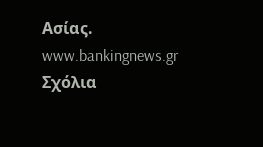Ασίας.
www.bankingnews.gr
Σχόλια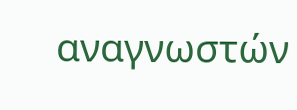αναγνωστών